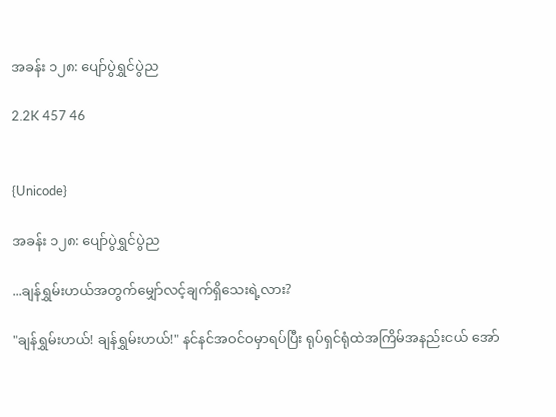အခန်း ၁၂၈: ပျော်ပွဲရွှင်ပွဲည

2.2K 457 46


{Unicode}

အခန်း ၁၂၈: ပျော်ပွဲရွှင်ပွဲည

...ချန်ရွှမ်းဟယ်အတွက်မျှော်လင့်ချက်ရှိသေးရဲ့လား?

"ချန်ရွှမ်းဟယ်! ချန်ရွှမ်းဟယ်!" နင်နင်အဝင်ဝမှာရပ်ပြီး ရုပ်ရှင်ရုံထဲအကြိမ်အနည်းငယ် အော်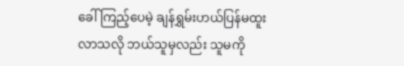ခေါ်ကြည့်ပေမဲ့ ချန်ရွှမ်းဟယ်ပြန်မထူးလာသလို ဘယ်သူမှလည်း သူမကို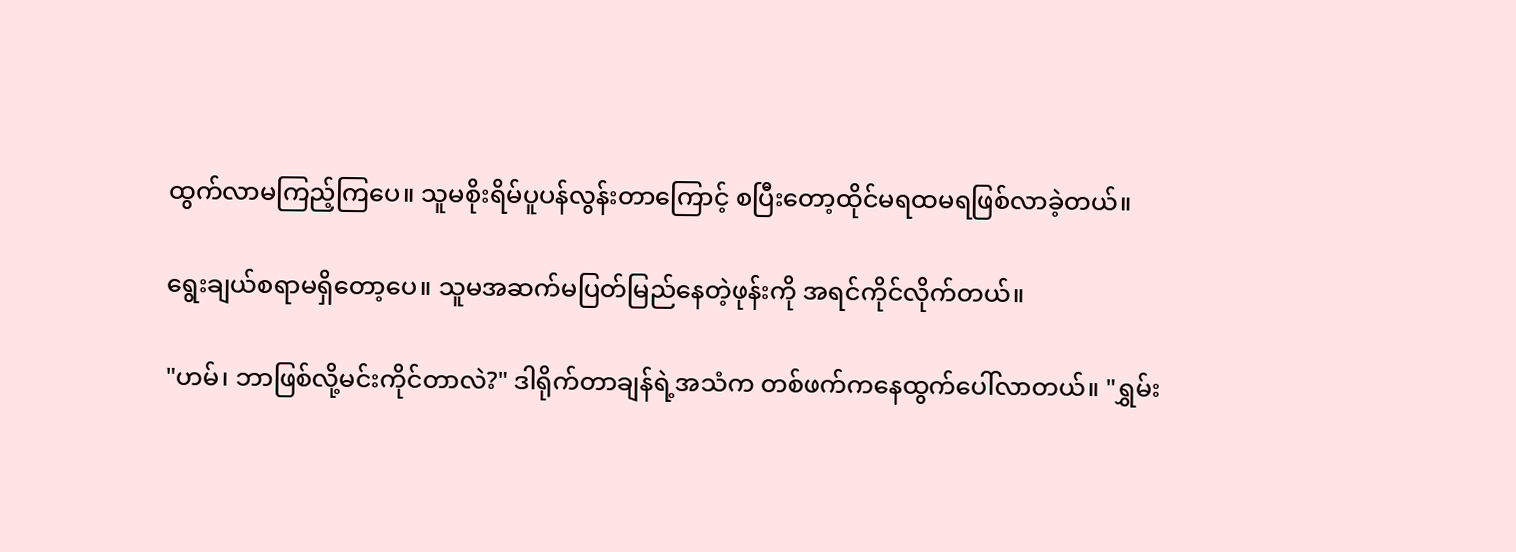ထွက်လာမကြည့်ကြပေ။ သူမစိုးရိမ်ပူပန်လွန်းတာကြောင့် စပြီးတော့ထိုင်မရထမရဖြစ်လာခဲ့တယ်။

ရွေးချယ်စရာမရှိတော့ပေ။ သူမအဆက်မပြတ်မြည်နေတဲ့ဖုန်းကို အရင်ကိုင်လိုက်တယ်။

"ဟမ်၊ ဘာဖြစ်လို့မင်းကိုင်တာလဲ?" ဒါရိုက်တာချန်ရဲ့အသံက တစ်ဖက်ကနေထွက်ပေါ်လာတယ်။ "ရွှမ်း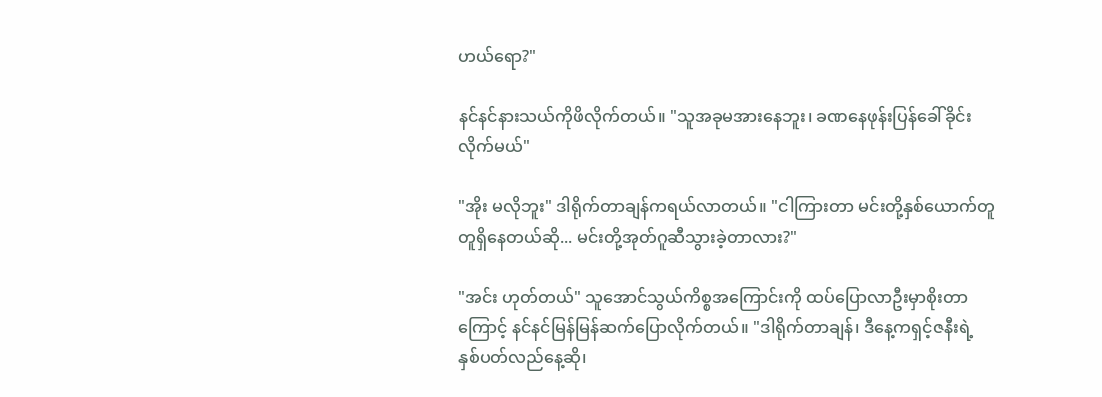ဟယ်ရော?"

နင်နင်နားသယ်ကိုဖိလိုက်တယ်။ "သူအခုမအားနေဘူး၊ ခဏနေဖုန်းပြန်ခေါ်ခိုင်းလိုက်မယ်"

"အိုး မလိုဘူး" ဒါရိုက်တာချန်ကရယ်လာတယ်။ "ငါကြားတာ မင်းတို့နှစ်ယောက်တူတူရှိနေတယ်ဆို... မင်းတို့အုတ်ဂူဆီသွားခဲ့တာလား?"

"အင်း ဟုတ်တယ်" သူအောင်သွယ်ကိစ္စအကြောင်းကို ထပ်ပြောလာဦးမှာစိုးတာကြောင့် နင်နင်မြန်မြန်ဆက်ပြောလိုက်တယ်။ "ဒါရိုက်တာချန်၊ ဒီနေ့ကရှင့်ဇနီးရဲ့ နှစ်ပတ်လည်နေ့ဆို၊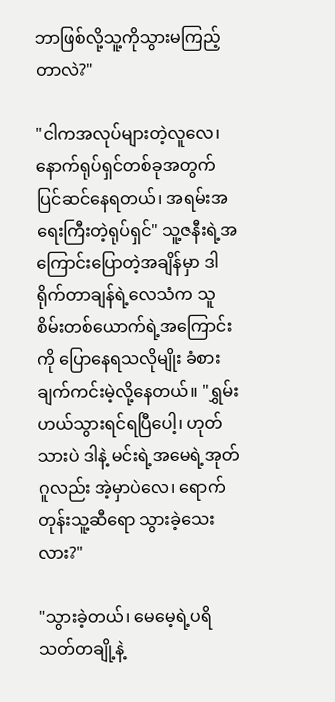ဘာဖြစ်လို့သူ့ကိုသွားမကြည့်တာလဲ?"

"ငါကအလုပ်များတဲ့လူလေ၊ နောက်ရုပ်ရှင်တစ်ခုအတွက် ပြင်ဆင်နေရတယ်၊ အရမ်းအရေးကြီးတဲ့ရုပ်ရှင်" သူ့ဇနီးရဲ့အကြောင်းပြောတဲ့အချိန်မှာ ဒါရိုက်တာချန်ရဲ့လေသံက သူစိမ်းတစ်ယောက်ရဲ့အကြောင်းကို ပြောနေရသလိုမျိုး ခံစားချက်ကင်းမဲ့လို့နေတယ်။ "ရွှမ်းဟယ်သွားရင်ရပြီပေါ့၊ ဟုတ်သားပဲ ဒါနဲ့ မင်းရဲ့အမေရဲ့အုတ်ဂူလည်း အဲ့မှာပဲလေ၊ ရောက်တုန်းသူ့ဆီရော သွားခဲ့သေးလား?"

"သွားခဲ့တယ်၊ မေမေ့ရဲ့ပရိသတ်တချို့နဲ့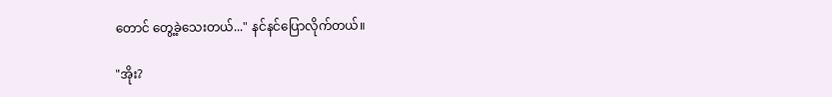တောင် တွေ့ခဲ့သေးတယ်..." နင်နင်ပြောလိုက်တယ်။

"အိုး?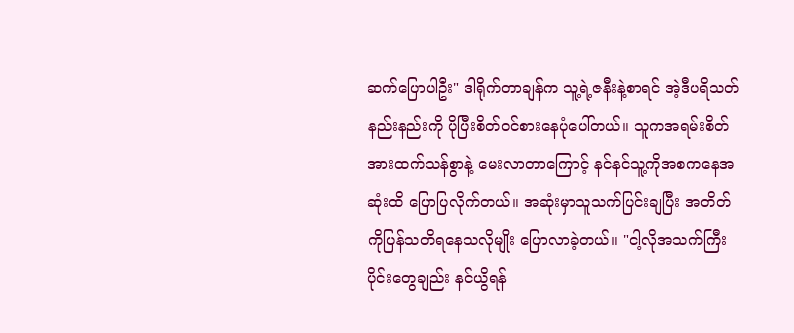ဆက်ပြောပါဦး" ဒါရိုက်တာချန်က သူ့ရဲ့ဇနီးနဲ့စာရင် အဲ့ဒီပရိသတ်နည်းနည်းကို ပိုပြီးစိတ်ဝင်စားနေပုံပေါ်တယ်။ သူကအရမ်းစိတ်အားထက်သန်စွာနဲ့ မေးလာတာကြောင့် နင်နင်သူ့ကိုအစကနေအဆုံးထိ ပြောပြလိုက်တယ်။ အဆုံးမှာသူသက်ပြင်းချပြီး အတိတ်ကိုပြန်သတိရနေသလိုမျိုး ပြောလာခဲ့တယ်။ "ငါ့လိုအသက်ကြီးပိုင်းတွေချည်း နင်ယွိရန်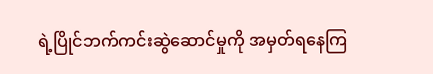ရဲ့ပြိုင်ဘက်ကင်းဆွဲဆောင်မှုကို အမှတ်ရနေကြ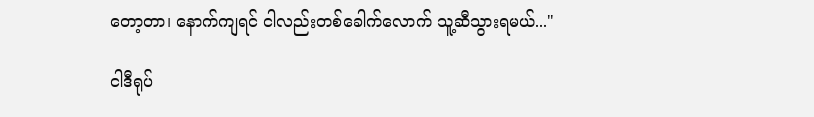တော့တာ၊ နောက်ကျရင် ငါလည်းတစ်ခေါက်လောက် သူ့ဆီသွားရမယ်..."

ငါဒီရုပ်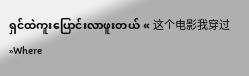ရှင်ထဲကူးပြောင်းလာဖူးတယ် « 这个电影我穿过 »Where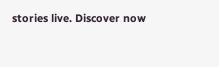stories live. Discover now